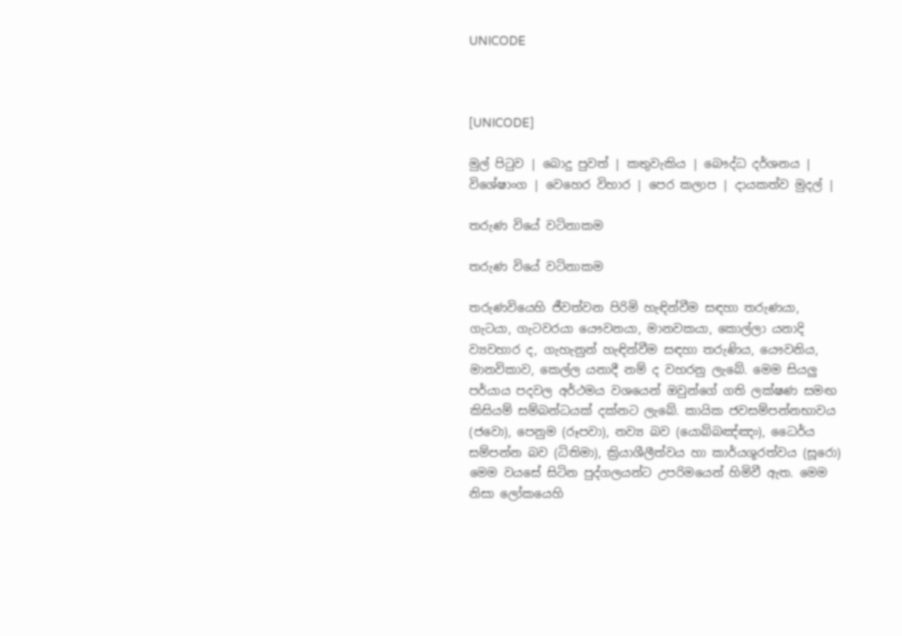UNICODE



[UNICODE]

මුල් පිටුව | බොදු පුවත් | කතුවැකිය | බෞද්ධ දර්ශනය | විශේෂාංග | වෙහෙර විහාර | පෙර කලාප | දායකත්ව මුදල් |

තරුණ වියේ වටිනාකම

තරුණ වියේ වටිනාකම

තරුණවියෙහි ජීවත්වන පිරිමි හැඳින්වීම සඳහා තරුණයා, ගැටයා, ගැටවරයා යෞවනයා, මානවකයා, කොල්ලා යනාදි ව්‍යවහාර ද, ගැහැනුන් හැඳින්වීම සඳහා තරුණිය, යෞවනිය, මානවිකාව, කෙල්ල යනාදී නම් ද වහරනු ලැබේ. මෙම සියලු පර්යාය පදවල අර්ථමය වශයෙන් ඔවුන්ගේ ගති ලක්ෂණ සමඟ කිසියම් සම්බන්ධයක් දක්නට ලැබේ. කායික ජවසම්පන්නභාවය (ජවො), පෙනුම (රූපවා), නව්‍ය බව (යොබ්බඤ්ඤං), ධෛර්ය සම්පන්න බව (ධිතිමා), ක්‍රියාශීලීත්වය හා කාර්යශූරත්වය (සූරො) මෙම වයසේ සිටින පුද්ගලයන්ට උපරිමයෙන් හිමිවී ඇත. මෙම නිසා ලෝකයෙහි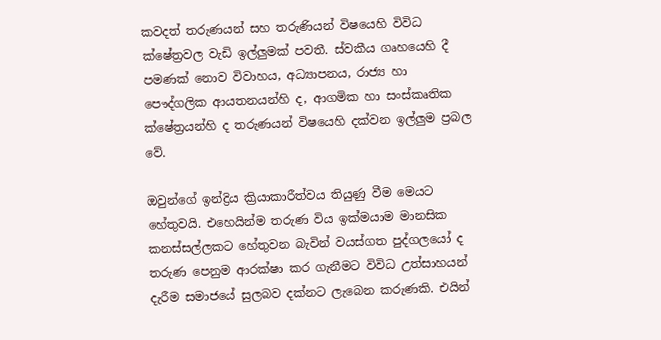කවදත් තරුණයන් සහ තරුණියන් විෂයෙහි විවිධ ක්ෂේත්‍රවල වැඩි ඉල්ලුමක් පවතී. ස්වකීය ගෘහයෙහි දී පමණක් නොව විවාහය, අධ්‍යාපනය, රාජ්‍ය හා පෞද්ගලික ආයතනයන්හි ද, ආගමික හා සංස්කෘතික ක්ෂේත්‍රයන්හි ද තරුණයන් විෂයෙහි දක්වන ඉල්ලුම ප්‍රබල වේ.

ඔවුන්ගේ ඉන්ද්‍රිය ක්‍රියාකාරීත්වය තියුණු වීම මෙයට හේතුවයි. එහෙයින්ම තරුණ විය ඉක්මයාම මානසික කනස්සල්ලකට හේතුවන බැවින් වයස්ගත පුද්ගලයෝ ද තරුණ පෙනුම ආරක්ෂා කර ගැනීමට විවිධ උත්සාහයන් දැරීම සමාජයේ සුලබව දක්නට ලැබෙන කරුණකි. එයින්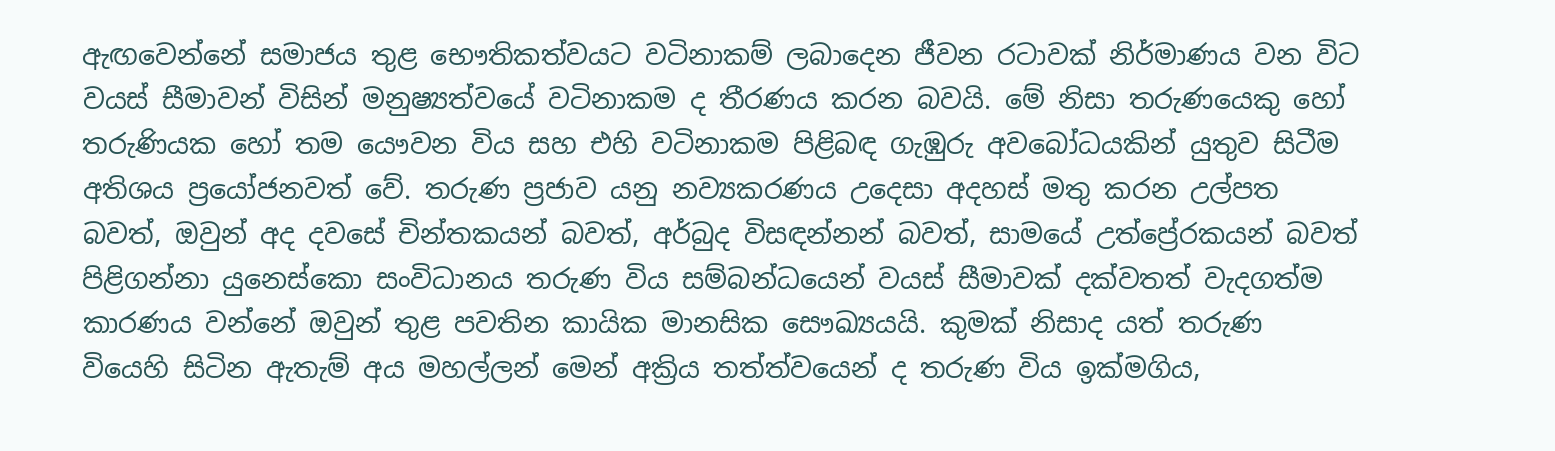ඇඟවෙන්නේ සමාජය තුළ භෞතිකත්වයට වටිනාකම් ලබාදෙන ජීවන රටාවක් නිර්මාණය වන විට වයස් සීමාවන් විසින් මනුෂ්‍යත්වයේ වටිනාකම ද තීරණය කරන බවයි. මේ නිසා තරුණයෙකු හෝ තරුණියක හෝ තම යෞවන විය සහ එහි වටිනාකම පිළිබඳ ගැඹුරු අවබෝධයකින් යුතුව සිටීම අතිශය ප්‍රයෝජනවත් වේ. තරුණ ප්‍රජාව යනු නව්‍යකරණය උදෙසා අදහස් මතු කරන උල්පත බවත්, ඔවුන් අද දවසේ චින්තකයන් බවත්, අර්බුද විසඳන්නන් බවත්, සාමයේ උත්ප්‍රේරකයන් බවත් පිළිගන්නා යුනෙස්කො සංවිධානය තරුණ විය සම්බන්ධයෙන් වයස් සීමාවක් දක්වතත් වැදගත්ම කාරණය වන්නේ ඔවුන් තුළ පවතින කායික මානසික සෞඛ්‍යයයි. කුමක් නිසාද යත් තරුණ වියෙහි සිටින ඇතැම් අය මහල්ලන් මෙන් අක්‍රිය තත්ත්වයෙන් ද තරුණ විය ඉක්මගිය,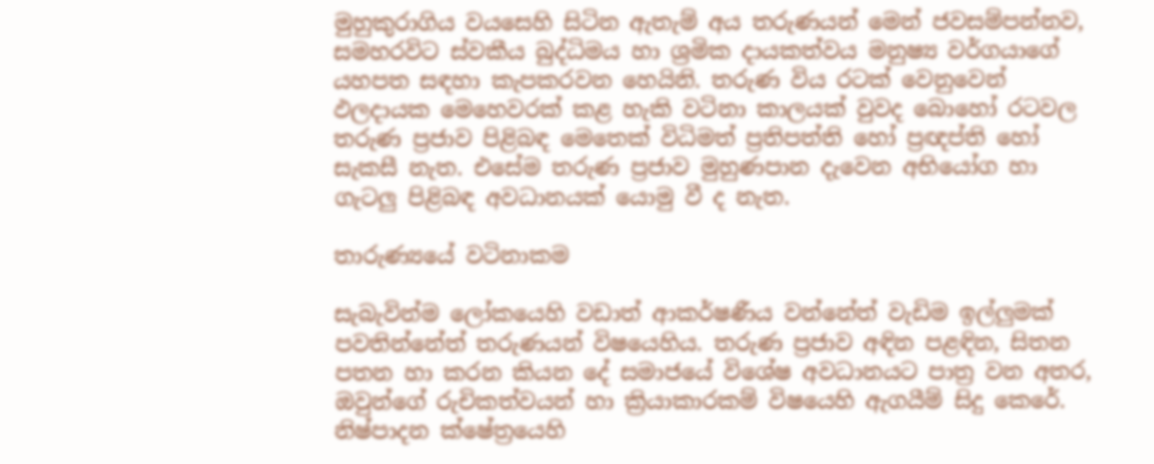මුහුකුරාගිය වයසෙහි සිටින ඇතැම් අය තරුණයන් මෙන් ජවසම්පන්නව, සමහරවිට ස්වකීය බුද්ධිමය හා ශ්‍රමික දායකත්වය මනුෂ්‍ය වර්ගයාගේ යහපත සඳහා කැපකරවන හෙයිනි. තරුණ විය රටක් වෙනුවෙන් ඵලදායක මෙහෙවරක් කළ හැකි වටිනා කාලයක් වුවද බොහෝ රටවල තරුණ ප්‍රජාව පිළිබඳ මෙතෙක් විධිමත් ප්‍රතිපත්ති හෝ ප්‍රඥප්ති හෝ සැකසී නැත. එසේම තරුණ ප්‍රජාව මුහුණපාන දැවෙන අභියෝග හා ගැටලු පිළිබඳ අවධානයක් යොමු වී ද නැත.

තාරුණ්‍යයේ වටිනාකම

සැබැවින්ම ලෝකයෙහි වඩාත් ආකර්ෂණීය වන්නේත් වැඩිම ඉල්ලුමක් පවතින්නේත් තරුණයන් විෂයෙහිය. තරුණ ප්‍රජාව අඳින පළඳින, සිතන පතන හා කරන කියන දේ සමාජයේ විශේෂ අවධානයට පාත්‍ර වන අතර, ඔවුන්ගේ රුචිකත්වයන් හා ක්‍රියාකාරකම් විෂයෙහි ඇගයීම් සිදු කෙරේ. නිෂ්පාදන ක්ෂේත්‍රයෙහි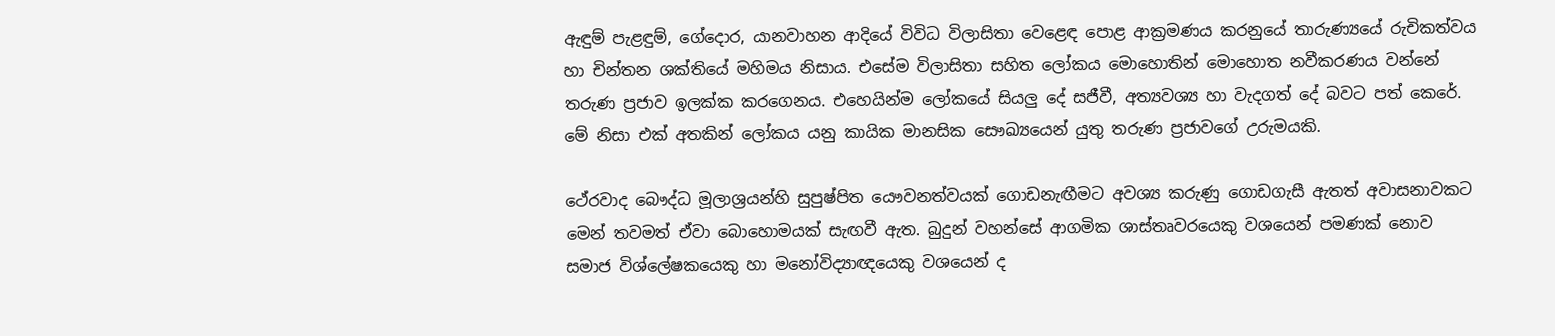ඇඳුම් පැළඳුම්, ගේදොර, යානවාහන ආදියේ විවිධ විලාසිතා වෙළෙඳ පොළ ආක්‍රමණය කරනුයේ තාරුණ්‍යයේ රුචිකත්වය හා චින්තන ශක්තියේ මහිමය නිසාය. එසේම විලාසිතා සහිත ලෝකය මොහොතින් මොහොත නවීකරණය වන්නේ තරුණ ප්‍රජාව ඉලක්ක කරගෙනය. එහෙයින්ම ලෝකයේ සියලු දේ සජීවී, අත්‍යවශ්‍ය හා වැදගත් දේ බවට පත් කෙරේ. මේ නිසා එක් අතකින් ලෝකය යනු කායික මානසික සෞඛ්‍යයෙන් යුතු තරුණ ප්‍රජාවගේ උරුමයකි.

ථේරවාද බෞද්ධ මූලාශ්‍රයන්හි සුපුෂ්පිත යෞවනත්වයක් ගොඩනැඟීමට අවශ්‍ය කරුණු ගොඩගැසී ඇතත් අවාසනාවකට මෙන් තවමත් ඒවා බොහොමයක් සැඟවී ඇත. බුදුන් වහන්සේ ආගමික ශාස්තෘවරයෙකු වශයෙන් පමණක් නොව සමාජ විශ්ලේෂකයෙකු හා මනෝවිද්‍යාඥයෙකු වශයෙන් ද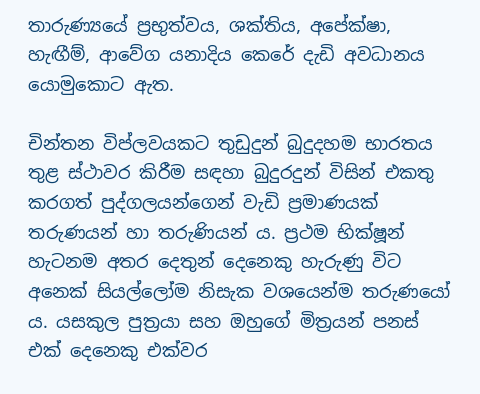තාරුණ්‍යයේ ප්‍රභුත්වය, ශක්තිය, අපේක්ෂා, හැඟීම්, ආවේග යනාදිය කෙරේ දැඩි අවධානය යොමුකොට ඇත.

චින්තන විප්ලවයකට තුඩුදුන් බුදුදහම භාරතය තුළ ස්ථාවර කිරීම සඳහා බුදුරදුන් විසින් එකතු කරගත් පුද්ගලයන්ගෙන් වැඩි ප්‍රමාණයක් තරුණයන් හා තරුණියන් ය. ප්‍රථම භික්ෂූන් හැටනම අතර දෙතුන් දෙනෙකු හැරුණු විට අනෙක් සියල්ලෝම නිසැක වශයෙන්ම තරුණයෝ ය. යසකුල පුත්‍රයා සහ ඔහුගේ මිත්‍රයන් පනස් එක් දෙනෙකු එක්වර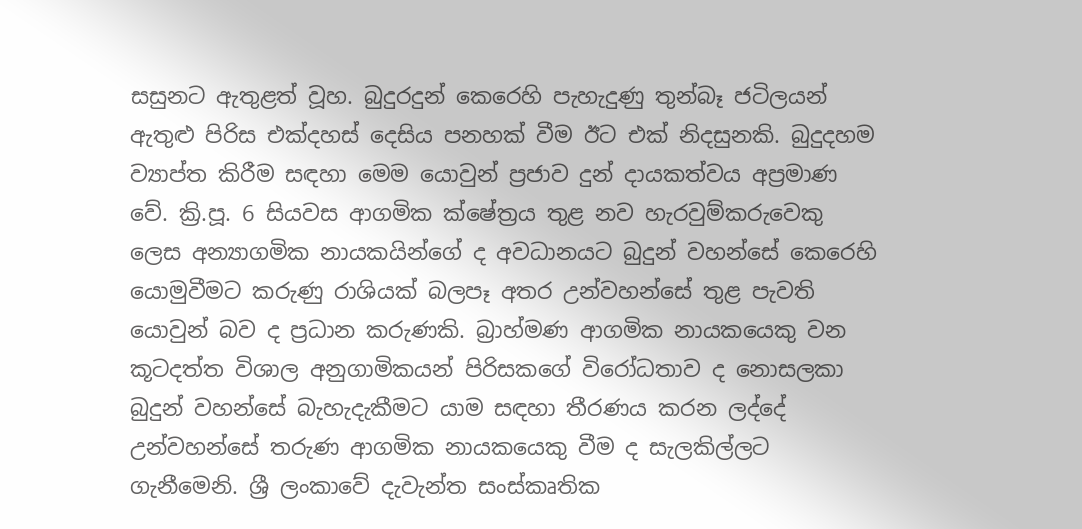සසුනට ඇතුළත් වූහ. බුදුරදුන් කෙරෙහි පැහැදුණු තුන්බෑ ජටිලයන් ඇතුළු පිරිස එක්දහස් දෙසිය පනහක් වීම ඊට එක් නිදසුනකි. බුදුදහම ව්‍යාප්ත කිරීම සඳහා මෙම යොවුන් ප්‍රජාව දුන් දායකත්වය අප්‍රමාණ වේ. ක්‍රි.පූ. 6 සියවස ආගමික ක්ෂේත්‍රය තුළ නව හැරවුම්කරුවෙකු ලෙස අන්‍යාගමික නායකයින්ගේ ද අවධානයට බුදුන් වහන්සේ කෙරෙහි යොමුවීමට කරුණු රාශියක් බලපෑ අතර උන්වහන්සේ තුළ පැවති යොවුන් බව ද ප්‍රධාන කරුණකි. බ්‍රාහ්මණ ආගමික නායකයෙකු වන කූටදත්ත විශාල අනුගාමිකයන් පිරිසකගේ විරෝධතාව ද නොසලකා බුදුන් වහන්සේ බැහැදැකීමට යාම සඳහා තීරණය කරන ලද්දේ උන්වහන්සේ තරුණ ආගමික නායකයෙකු වීම ද සැලකිල්ලට ගැනීමෙනි. ශ්‍රී ලංකාවේ දැවැන්ත සංස්කෘතික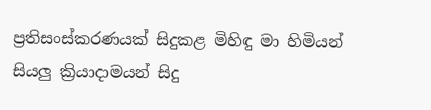ප්‍රතිසංස්කරණයක් සිදුකළ මිහිඳු මා හිමියන් සියලු ක්‍රියාදාමයන් සිදු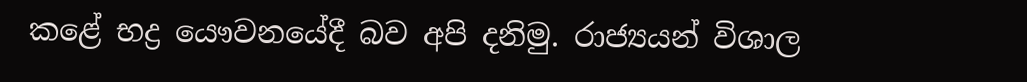කළේ භද්‍ර යෞවනයේදී බව අපි දනිමු. රාජ්‍යයන් විශාල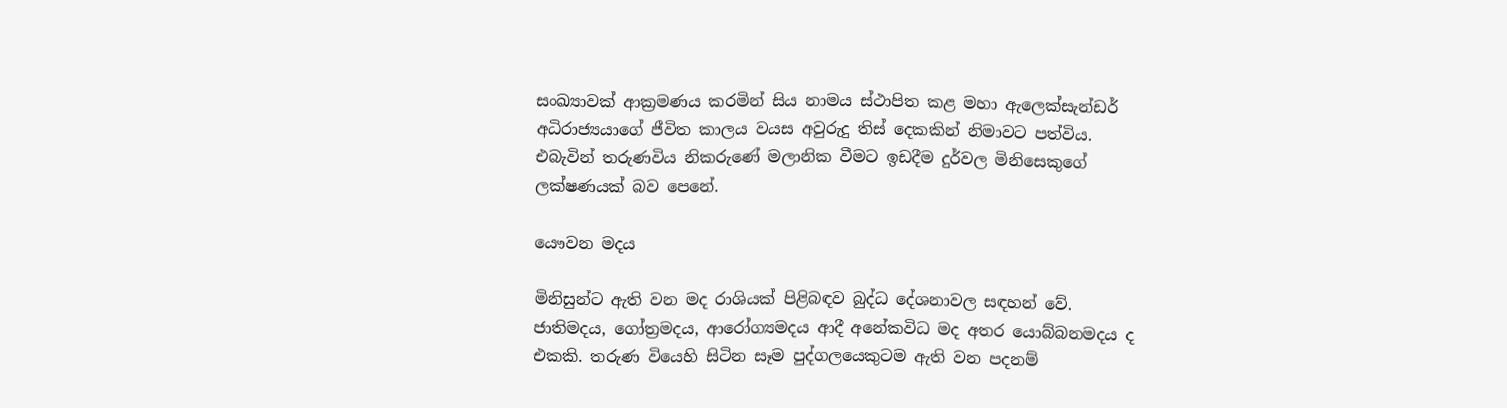සංඛ්‍යාවක් ආක්‍රමණය කරමින් සිය නාමය ස්ථාපිත කළ මහා ඇලෙක්සැන්ඩර් අධිරාජ්‍යයාගේ ජීවිත කාලය වයස අවුරුදු තිස් දෙකකින් නිමාවට පත්විය. එබැවින් තරුණවිය නිකරුණේ මලානික වීමට ඉඩදීම දුර්වල මිනිසෙකුගේ ලක්ෂණයක් බව පෙනේ.

යෞවන මදය

මිනිසුන්ට ඇති වන මද රාශියක් පිළිබඳව බුද්ධ දේශනාවල සඳහන් වේ. ජාතිමදය, ගෝත්‍රමදය, ආරෝග්‍යමදය ආදී අනේකවිධ මද අතර යොබ්බනමදය ද එකකි. තරුණ වියෙහි සිටින සෑම පුද්ගලයෙකුටම ඇති වන පදනම්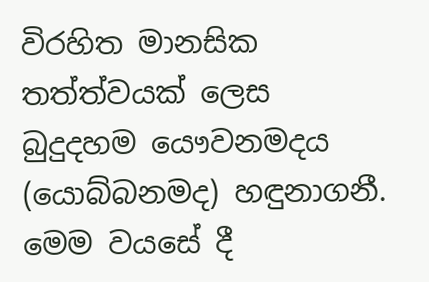විරහිත මානසික තත්ත්වයක් ලෙස බුදුදහම යෞවනමදය (යොබ්බනමද) හඳුනාගනී. මෙම වයසේ දී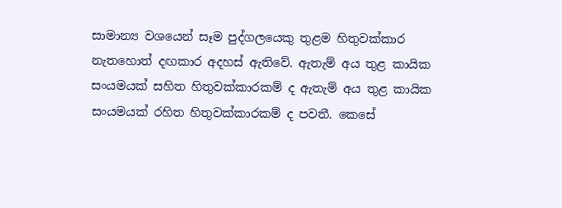සාමාන්‍ය වශයෙන් සෑම පුද්ගලයෙකු තුළම හිතුවක්කාර නැතහොත් දඟකාර අදහස් ඇතිවේ. ඇතැම් අය තුළ කායික සංයමයක් සහිත හිතුවක්කාරකම් ද ඇතැම් අය තුළ කායික සංයමයක් රහිත හිතුවක්කාරකම් ද පවතී. කෙසේ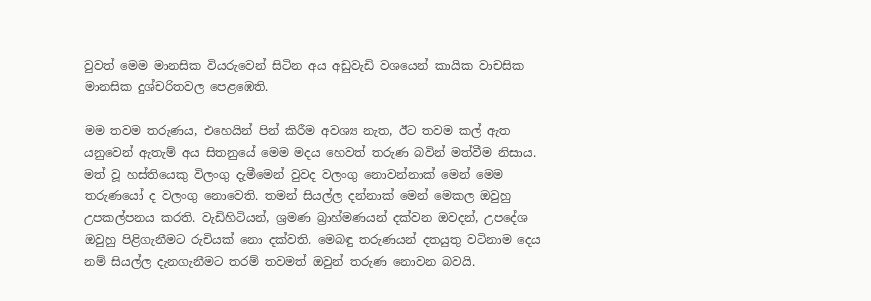වුවත් මෙම මානසික වියරුවෙන් සිටින අය අඩුවැඩි වශයෙන් කායික වාචසික මානසික දුශ්චරිතවල පෙළඹෙති.

මම තවම තරුණය, එහෙයින් පින් කිරීම අවශ්‍ය නැත, ඊට තවම කල් ඇත යනුවෙන් ඇතැම් අය සිතනුයේ මෙම මදය හෙවත් තරුණ බවින් මත්වීම නිසාය. මත් වූ හස්තියෙකු විලංගු දැමීමෙන් වුවද වලංගු නොවන්නාක් මෙන් මෙම තරුණයෝ ද වලංගු නොවෙති. තමන් සියල්ල දන්නාක් මෙන් මෙකල ඔවුහු උපකල්පනය කරති. වැඩිහිටියන්, ශ්‍රමණ බ්‍රාහ්මණයන් දක්වන ඔවදන්, උපදේශ ඔවුහු පිළිගැනීමට රුචියක් නො දක්වති. මෙබඳු තරුණයන් දතයුතු වටිනාම දෙය නම් සියල්ල දැනගැනීමට තරම් තවමත් ඔවුන් තරුණ නොවන බවයි.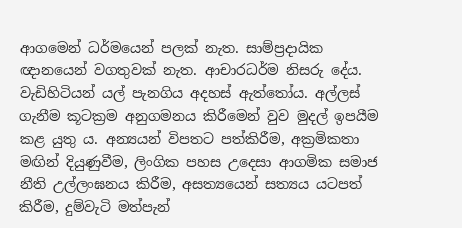ආගමෙන් ධර්මයෙන් පලක් නැත. සාම්ප්‍රදායික ඥානයෙන් වගතුවක් නැත. ආචාරධර්ම නිසරු දේය. වැඩිහිටියන් යල් පැනගිය අදහස් ඇත්තෝය. අල්ලස් ගැනීම කූටක්‍රම අනුගමනය කිරීමෙන් වුව මුදල් ඉපයීම කළ යුතු ය. අන්‍යයන් විපතට පත්කිරීම, අක්‍රමිකතා මඟින් දියුණුවීම, ලිංගික පහස උදෙසා ආගමික සමාජ නීති උල්ලංඝනය කිරීම, අසත්‍යයෙන් සත්‍යය යටපත් කිරීම, දුම්වැටි මත්පැන්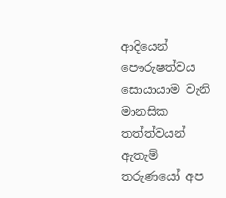ආදියෙන් පෞරුෂත්වය සොයායාම වැනි මානසික තත්ත්වයන් ඇතැම් තරුණයෝ අප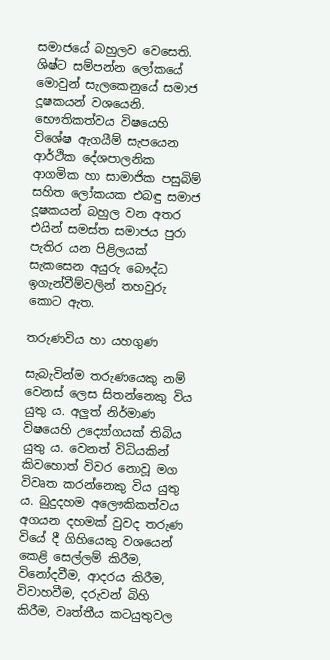සමාජයේ බහුලව වෙසෙති. ශිෂ්ට සම්පන්න ලෝකයේ මොවුන් සැලකෙනුයේ සමාජ දූෂකයන් වශයෙනි. භෞතිකත්වය විෂයෙහි විශේෂ ඇගයීම් සැපයෙන ආර්ථික දේශපාලනික ආගමික හා සාමාජික පසුබිම් සහිත ලෝකයක එබඳු සමාජ දූෂකයන් බහුල වන අතර එයින් සමස්ත සමාජය පුරා පැතිර යන පිළිලයක් සැකසෙන අයුරු බෞද්ධ ඉගැන්වීම්වලින් තහවුරු කොට ඇත.

තරුණවිය හා යහගුණ

සැබැවින්ම තරුණයෙකු නම් වෙනස් ලෙස සිතන්නෙකු විය යුතු ය. අලුත් නිර්මාණ විෂයෙහි උද්‍යෝගයක් තිබිය යුතු ය. වෙනත් විධියකින් කිවහොත් විවර නොවූ මග විවෘත කරන්නෙකු විය යුතු ය. බුදුදහම අලෞකිකත්වය අගයන දහමක් වුවද තරුණ වියේ දී ගිහියෙකු වශයෙන් කෙළි සෙල්ලම් කිරීම, විනෝදවීම, ආදරය කිරීම, විවාහවීම, දරුවන් බිහි කිරීම, වෘත්තීය කටයුතුවල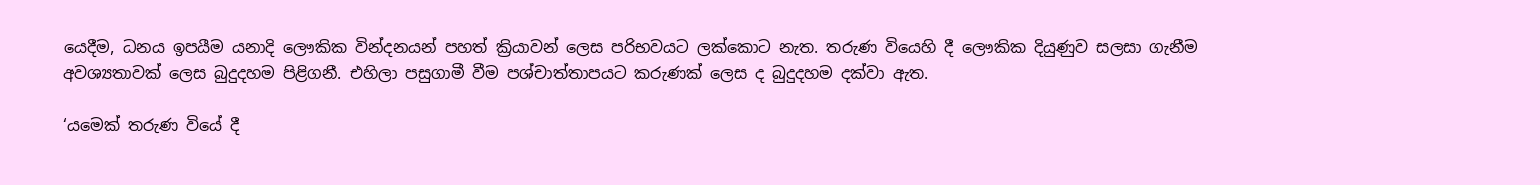යෙදීම, ධනය ඉපයීම යනාදි ලෞකික වින්දනයන් පහත් ක්‍රියාවන් ලෙස පරිභවයට ලක්කොට නැත. තරුණ වියෙහි දී ලෞකික දියුණුව සලසා ගැනීම අවශ්‍යතාවක් ලෙස බුදුදහම පිළිගනී. එහිලා පසුගාමී වීම පශ්චාත්තාපයට කරුණක් ලෙස ද බුදුදහම දක්වා ඇත.

‘යමෙක් තරුණ වියේ දී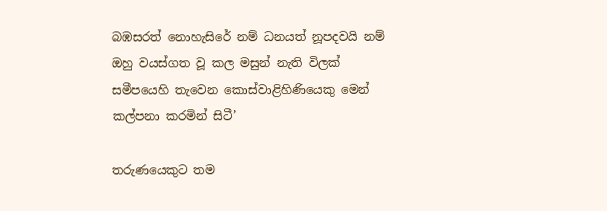බඹසරත් නොහැසිරේ නම් ධනයත් නූපදවයි නම් ඔහු වයස්ගත වූ කල මසුන් නැති විලක් සමීපයෙහි තැවෙන කොස්වාළිහිණියෙකු මෙන් කල්පනා කරමින් සිටී’

තරුණයෙකුට තම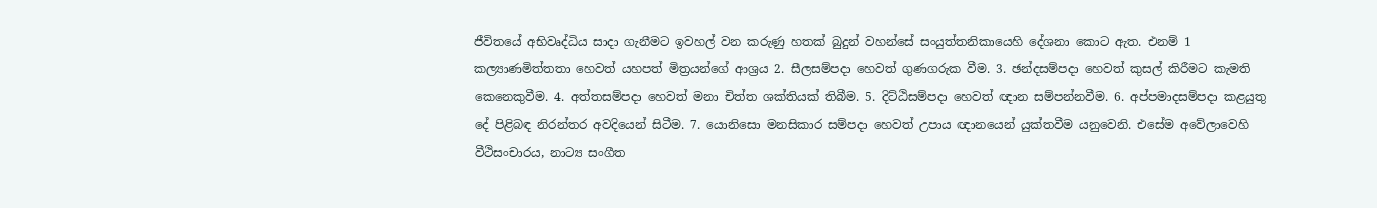ජීවිතයේ අභිවෘද්ධිය සාදා ගැනීමට ඉවහල් වන කරුණු හතක් බුදුන් වහන්සේ සංයුත්තනිකායෙහි දේශනා කොට ඇත. එනම් 1 කල්‍යාණමිත්තතා හෙවත් යහපත් මිත්‍රයන්ගේ ආශ්‍රය 2. සීලසම්පදා හෙවත් ගුණගරුක වීම. 3. ඡන්දසම්පදා හෙවත් කුසල් කිරීමට කැමති කෙනෙකුවීම. 4. අත්තසම්පදා හෙවත් මනා චිත්ත ශක්තියක් තිබීම. 5. දිට්ඨිසම්පදා හෙවත් ඥාන සම්පන්නවීම. 6. අප්පමාදසම්පදා කළයුතු දේ පිළිබඳ නිරන්තර අවදියෙන් සිටීම. 7. යොනිසො මනසිකාර සම්පදා හෙවත් උපාය ඥානයෙන් යුක්තවීම යනුවෙනි. එසේම අවේලාවෙහි වීථිසංචාරය, නාට්‍ය සංගීත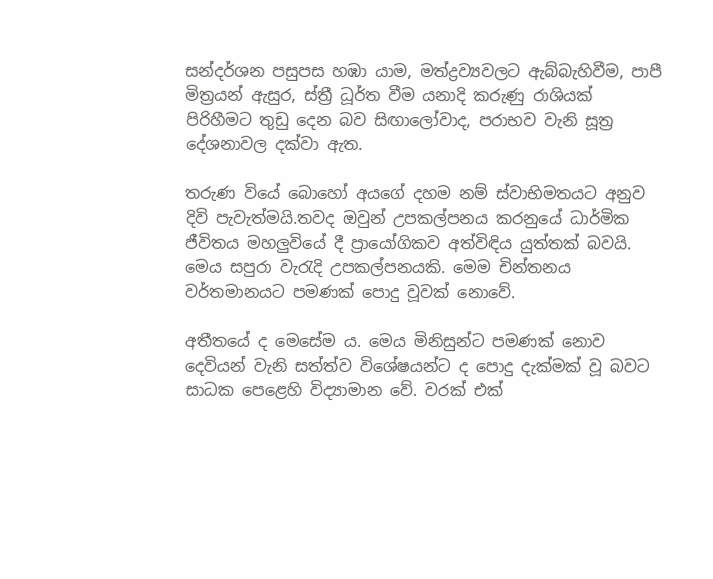සන්දර්ශන පසුපස හඹා යාම, මත්ද්‍රව්‍යවලට ඇබ්බැහිවීම, පාපී මිත්‍රයන් ඇසුර, ස්ත්‍රී ධූර්ත වීම යනාදි කරුණු රාශියක් පිරිහීමට තුඩු දෙන බව සිඟාලෝවාද, පරාභව වැනි සූත්‍ර දේශනාවල දක්වා ඇත.

තරුණ වියේ බොහෝ අයගේ දහම නම් ස්වාභිමතයට අනුව දිවි පැවැත්මයි.තවද ඔවුන් උපකල්පනය කරනුයේ ධාර්මික ජීවිතය මහලුවියේ දී ප්‍රායෝගිකව අත්විඳිය යුත්තක් බවයි. මෙය සපුරා වැරැදි උපකල්පනයකි. මෙම චින්තනය වර්තමානයට පමණක් පොදු වූවක් නොවේ.

අතීතයේ ද මෙසේම ය. මෙය මිනිසුන්ට පමණක් නොව දෙවියන් වැනි සත්ත්ව විශේෂයන්ට ද පොදු දැක්මක් වූ බවට සාධක පෙළෙහි විද්‍යාමාන වේ. වරක් එක්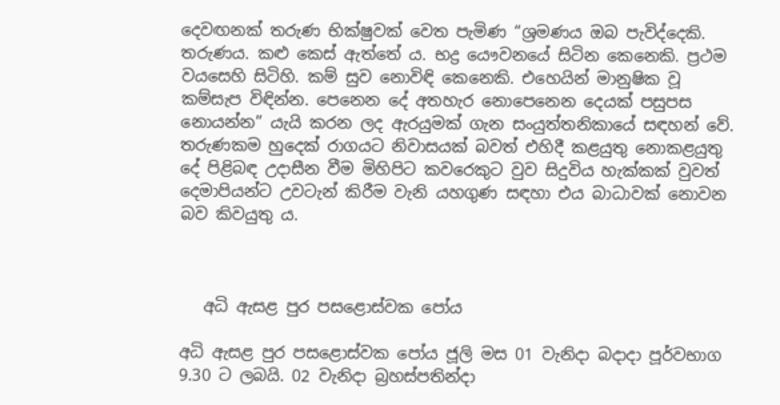දෙවඟනක් තරුණ භික්ෂුවක් වෙත පැමිණ “ශ්‍රමණය ඔබ පැවිද්දෙකි. තරුණය. කළු කෙස් ඇත්තේ ය. භද්‍ර යෞවනයේ සිටින කෙනෙකි. ප්‍රථම වයසෙහි සිටිහි. කම් සුව නොවිඳි කෙනෙකි. එහෙයින් මානුෂික වූ කම්සැප විඳින්න. පෙනෙන දේ අතහැර නොපෙනෙන දෙයක් පසුපස නොයන්න” යැයි කරන ලද ඇරයුමක් ගැන සංයුත්තනිකායේ සඳහන් වේ. තරුණකම හුදෙක් රාගයට නිවාසයක් බවත් එහිදී කළයුතු නොකළයුතු දේ පිළිබඳ උදාසීන වීම මිහිපිට කවරෙකුට වුව සිදුවිය හැක්කක් වුවත් දෙමාපියන්ට උවටැන් කිරීම වැනි යහගුණ සඳහා එය බාධාවක් නොවන බව කිවයුතු ය.



   අධි ඇසළ පුර පසළොස්වක පෝය

අධි ඇසළ පුර පසළොස්වක පෝය ජූලි මස 01 වැනිදා බදාදා පූර්වභාග 9.30 ට ලබයි. 02 වැනිදා බ්‍රහස්පතින්දා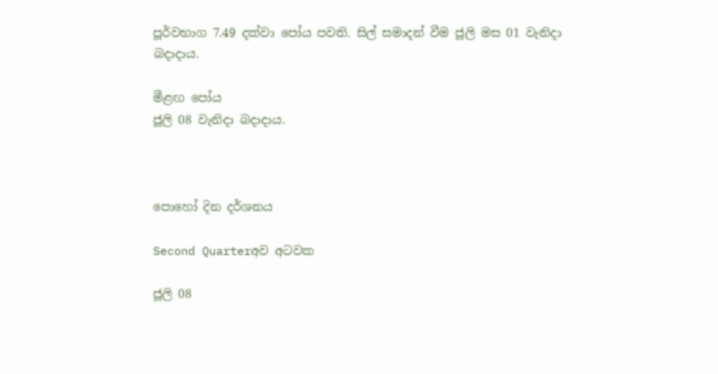පූර්වභාග 7.49 දක්වා පෝය පවති. සිල් සමාදන් වීම ජූලි මස 01 වැනිදා බදාදාය.

මීළඟ පෝය
ජූලි 08 වැනිදා බදාදාය.



පොහෝ දින දර්ශනය

Second Quarterඅව අටවක

ජූලි 08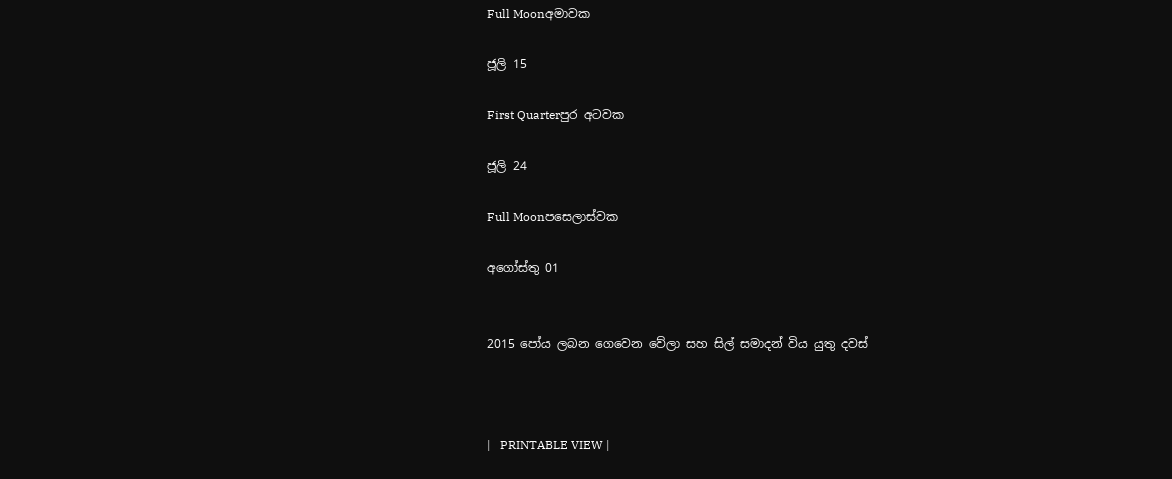Full Moonඅමාවක

ජූලි 15

First Quarterපුර අටවක

ජූලි 24

Full Moonපසෙලාස්වක

අගෝස්තු 01


2015 පෝය ලබන ගෙවෙන වේලා සහ සිල් සමාදන් විය යුතු දවස්



|   PRINTABLE VIEW |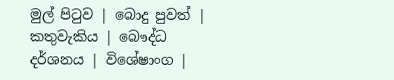මුල් පිටුව | බොදු පුවත් | කතුවැකිය | බෞද්ධ දර්ශනය | විශේෂාංග |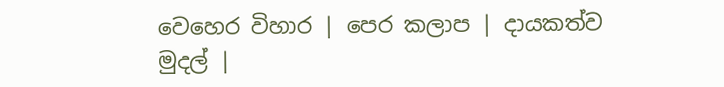වෙහෙර විහාර | පෙර කලාප | දායකත්ව මුදල් |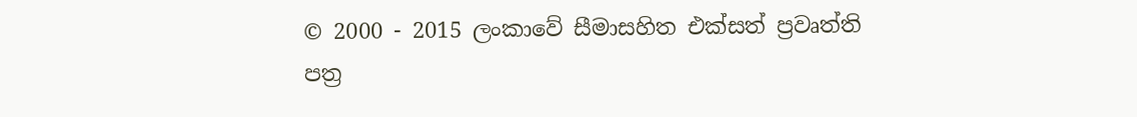© 2000 - 2015 ලංකාවේ සීමාසහිත එක්සත් ප්‍රවෘත්ති පත්‍ර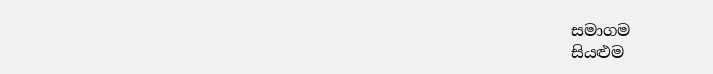සමාගම
සියළුම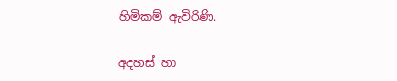හිමිකම් ඇවිරිණි.

අදහස් හා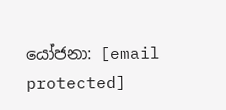යෝජනා: [email protected]